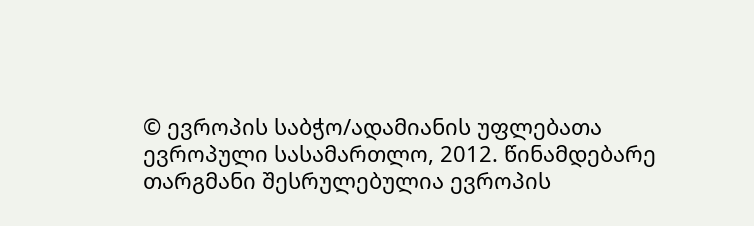© ევროპის საბჭო/ადამიანის უფლებათა ევროპული სასამართლო, 2012. წინამდებარე თარგმანი შესრულებულია ევროპის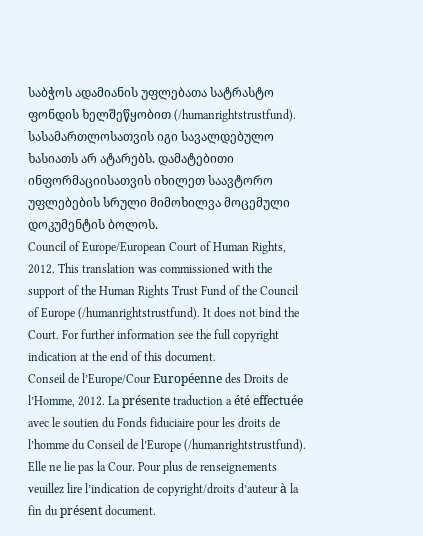საბჭოს ადამიანის უფლებათა სატრასტო ფონდის ხელშეწყობით (/humanrightstrustfund). სასამართლოსათვის იგი სავალდებულო ხასიათს არ ატარებს. დამატებითი ინფორმაციისათვის იხილეთ საავტორო უფლებების სრული მიმოხილვა მოცემული დოკუმენტის ბოლოს.
Council of Europe/European Court of Human Rights, 2012. This translation was commissioned with the support of the Human Rights Trust Fund of the Council of Europe (/humanrightstrustfund). It does not bind the Court. For further information see the full copyright indication at the end of this document.
Conseil de l’Europe/Cour Européenne des Droits de l’Homme, 2012. La présente traduction a été effectuée avec le soutien du Fonds fiduciaire pour les droits de l’homme du Conseil de l’Europe (/humanrightstrustfund). Elle ne lie pas la Cour. Pour plus de renseignements veuillez lire l’indication de copyright/droits d’auteur à la fin du présent document.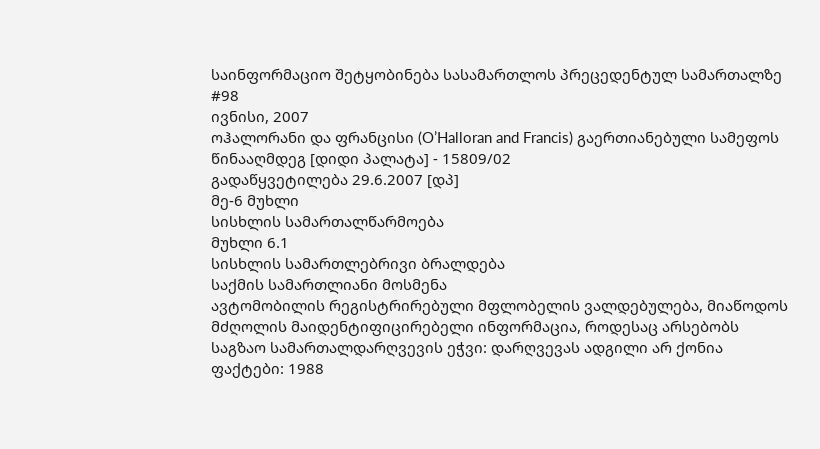საინფორმაციო შეტყობინება სასამართლოს პრეცედენტულ სამართალზე #98
ივნისი, 2007
ოჰალორანი და ფრანცისი (O’Halloran and Francis) გაერთიანებული სამეფოს წინააღმდეგ [დიდი პალატა] - 15809/02
გადაწყვეტილება 29.6.2007 [დპ]
მე-6 მუხლი
სისხლის სამართალწარმოება
მუხლი 6.1
სისხლის სამართლებრივი ბრალდება
საქმის სამართლიანი მოსმენა
ავტომობილის რეგისტრირებული მფლობელის ვალდებულება, მიაწოდოს მძღოლის მაიდენტიფიცირებელი ინფორმაცია, როდესაც არსებობს საგზაო სამართალდარღვევის ეჭვი: დარღვევას ადგილი არ ქონია
ფაქტები: 1988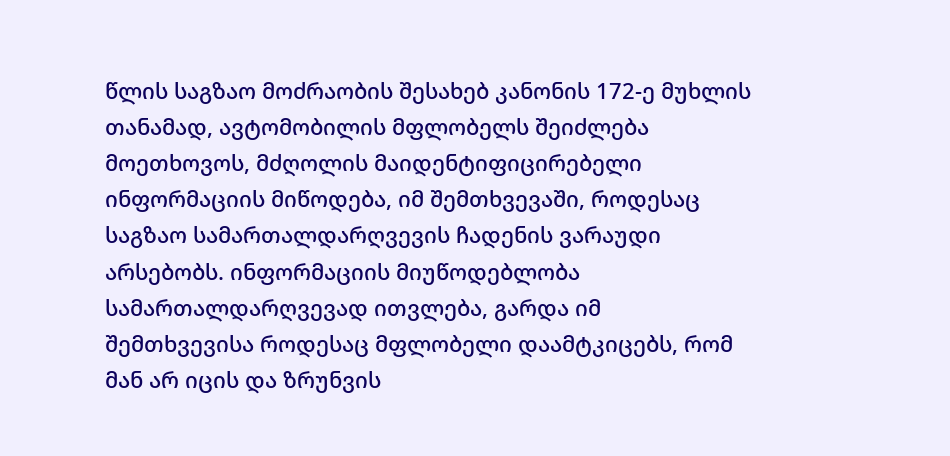წლის საგზაო მოძრაობის შესახებ კანონის 172-ე მუხლის თანამად, ავტომობილის მფლობელს შეიძლება მოეთხოვოს, მძღოლის მაიდენტიფიცირებელი ინფორმაციის მიწოდება, იმ შემთხვევაში, როდესაც საგზაო სამართალდარღვევის ჩადენის ვარაუდი არსებობს. ინფორმაციის მიუწოდებლობა სამართალდარღვევად ითვლება, გარდა იმ შემთხვევისა როდესაც მფლობელი დაამტკიცებს, რომ მან არ იცის და ზრუნვის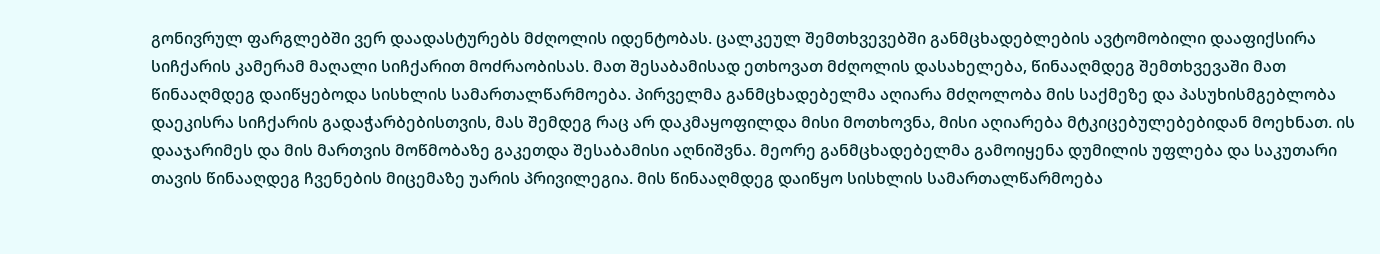გონივრულ ფარგლებში ვერ დაადასტურებს მძღოლის იდენტობას. ცალკეულ შემთხვევებში განმცხადებლების ავტომობილი დააფიქსირა სიჩქარის კამერამ მაღალი სიჩქარით მოძრაობისას. მათ შესაბამისად ეთხოვათ მძღოლის დასახელება, წინააღმდეგ შემთხვევაში მათ წინააღმდეგ დაიწყებოდა სისხლის სამართალწარმოება. პირველმა განმცხადებელმა აღიარა მძღოლობა მის საქმეზე და პასუხისმგებლობა დაეკისრა სიჩქარის გადაჭარბებისთვის, მას შემდეგ რაც არ დაკმაყოფილდა მისი მოთხოვნა, მისი აღიარება მტკიცებულებებიდან მოეხნათ. ის დააჯარიმეს და მის მართვის მოწმობაზე გაკეთდა შესაბამისი აღნიშვნა. მეორე განმცხადებელმა გამოიყენა დუმილის უფლება და საკუთარი თავის წინააღდეგ ჩვენების მიცემაზე უარის პრივილეგია. მის წინააღმდეგ დაიწყო სისხლის სამართალწარმოება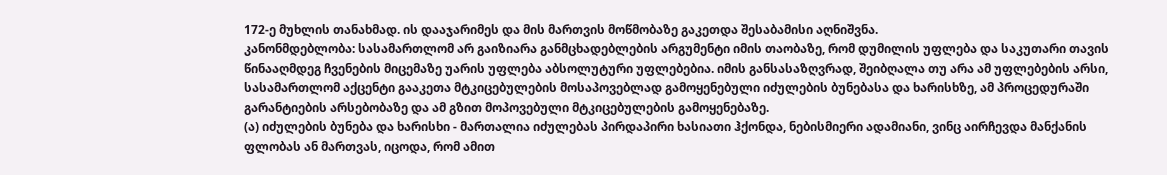172-ე მუხლის თანახმად. ის დააჯარიმეს და მის მართვის მოწმობაზე გაკეთდა შესაბამისი აღნიშვნა.
კანონმდებლობა: სასამართლომ არ გაიზიარა განმცხადებლების არგუმენტი იმის თაობაზე, რომ დუმილის უფლება და საკუთარი თავის წინააღმდეგ ჩვენების მიცემაზე უარის უფლება აბსოლუტური უფლებებია. იმის განსასაზღვრად, შეიბღალა თუ არა ამ უფლებების არსი, სასამართლომ აქცენტი გააკეთა მტკიცებულების მოსაპოვებლად გამოყენებული იძულების ბუნებასა და ხარისხზე, ამ პროცედურაში გარანტიების არსებობაზე და ამ გზით მოპოვებული მტკიცებულების გამოყენებაზე.
(ა) იძულების ბუნება და ხარისხი - მართალია იძულებას პირდაპირი ხასიათი ჰქონდა, ნებისმიერი ადამიანი, ვინც აირჩევდა მანქანის ფლობას ან მართვას, იცოდა, რომ ამით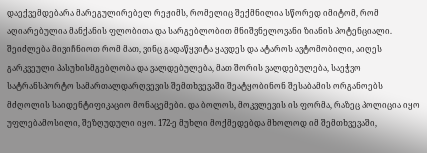დაექვემდებარა მარეგულირებელ რეჟიმს, რომელიც შექმნილია სწორედ იმიტომ, რომ აღიარებულია მანქანის ფლობითა და სარგებლობით მნიშვნელოვანი ზიანის პოტენციალი. შეიძლება მივიჩნიოთ რომ მათ, ვინც გადაწყვიტა ყავდეს და ატაროს ავტომობილი, აიღეს გარკვეული პასუხისმგებლობა და ვალდებულება, მათ შორის ვალდებულება, საეჭვო სატრანსპორტო სამართალდარღვევის შემთხვევაში შეატყობინონ შესაბამის ორგანოებს მძღოლის საიდენტიფიკაციო მონაცემები. და ბოლოს, მოკვლევის ის ფორმა, რაზეც პოლიცია იყო უფლებამოსილი, შეზღუდული იყო. 172-ე მუხლი მოქმედებდა მხოლოდ იმ შემთხვევაში,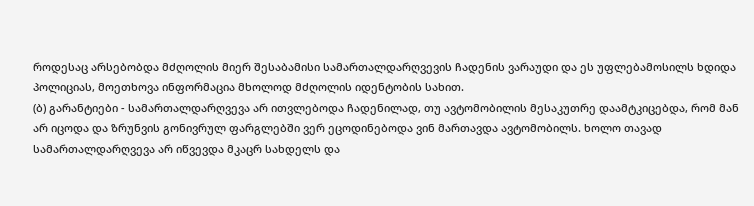როდესაც არსებობდა მძღოლის მიერ შესაბამისი სამართალდარღვევის ჩადენის ვარაუდი და ეს უფლებამოსილს ხდიდა პოლიციას, მოეთხოვა ინფორმაცია მხოლოდ მძღოლის იდენტობის სახით.
(ბ) გარანტიები - სამართალდარღვევა არ ითვლებოდა ჩადენილად, თუ ავტომობილის მესაკუთრე დაამტკიცებდა, რომ მან არ იცოდა და ზრუნვის გონივრულ ფარგლებში ვერ ეცოდინებოდა ვინ მართავდა ავტომობილს. ხოლო თავად სამართალდარღვევა არ იწვევდა მკაცრ სახდელს და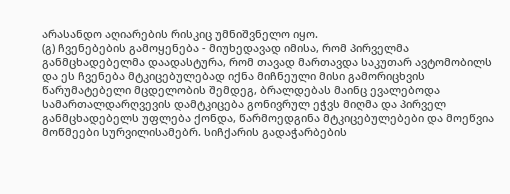არასანდო აღიარების რისკიც უმნიშვნელო იყო.
(გ) ჩვენებების გამოყენება - მიუხედავად იმისა, რომ პირველმა განმცხადებელმა დაადასტურა, რომ თავად მართავდა საკუთარ ავტომობილს და ეს ჩვენება მტკიცებულებად იქნა მიჩნეული მისი გამორიცხვის წარუმატებელი მცდელობის შემდეგ, ბრალდებას მაინც ევალებოდა სამართალდარღვევის დამტკიცება გონივრულ ეჭვს მიღმა და პირველ განმცხადებელს უფლება ქონდა, წარმოედგინა მტკიცებულებები და მოეწვია მოწმეები სურვილისამებრ. სიჩქარის გადაჭარბების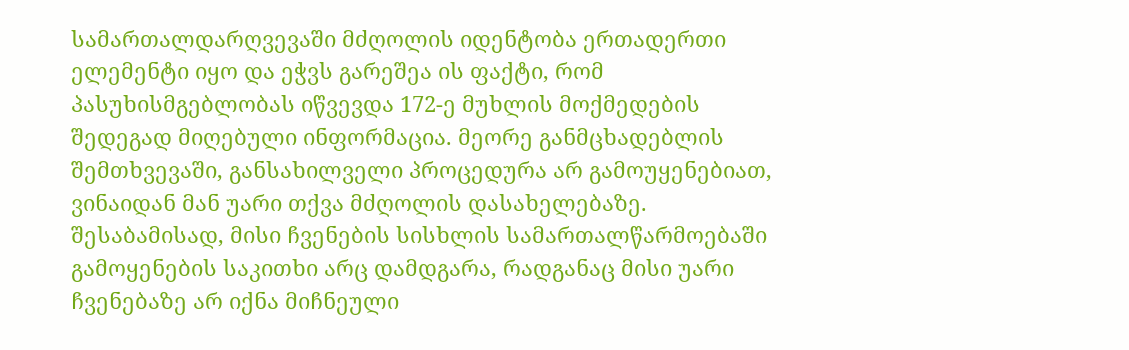სამართალდარღვევაში მძღოლის იდენტობა ერთადერთი ელემენტი იყო და ეჭვს გარეშეა ის ფაქტი, რომ პასუხისმგებლობას იწვევდა 172-ე მუხლის მოქმედების შედეგად მიღებული ინფორმაცია. მეორე განმცხადებლის შემთხვევაში, განსახილველი პროცედურა არ გამოუყენებიათ, ვინაიდან მან უარი თქვა მძღოლის დასახელებაზე. შესაბამისად, მისი ჩვენების სისხლის სამართალწარმოებაში გამოყენების საკითხი არც დამდგარა, რადგანაც მისი უარი ჩვენებაზე არ იქნა მიჩნეული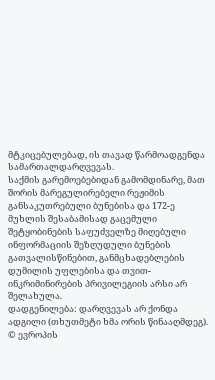მტკიცებულებად, ის თავად წარმოადგენდა სამართალდარღვევას.
საქმის გარემოებებიდან გამომდინარე, მათ შორის მარეგულირებელი რეჟიმის განსაკუთრებული ბუნებისა და 172-ე მუხლის შესაბამისად გაცემული შეტყობინების საფუძველზე მიღებული ინფორმაციის შეზღუდული ბუნების გათვალისწინებით, განმცხადებლების დუმილის უფლებისა და თვით-ინკრიმინირების პრივილეგიის არსი არ შელახულა.
დადგენილება: დარღვევას არ ქონდა ადგილი (თხუთმეტი ხმა ორის წინააღმდეგ).
© ევროპის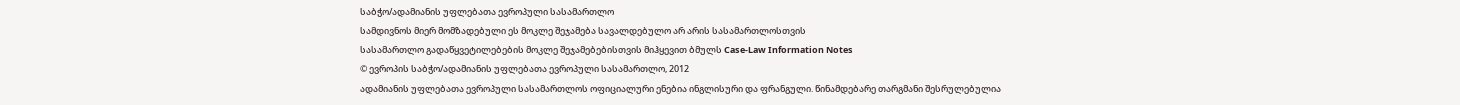საბჭო/ადამიანის უფლებათა ევროპული სასამართლო
სამდივნოს მიერ მომზადებული ეს მოკლე შეჯამება სავალდებულო არ არის სასამართლოსთვის
სასამართლო გადაწყვეტილებების მოკლე შეჯამებებისთვის მიჰყევით ბმულს Case-Law Information Notes
© ევროპის საბჭო/ადამიანის უფლებათა ევროპული სასამართლო, 2012
ადამიანის უფლებათა ევროპული სასამართლოს ოფიციალური ენებია ინგლისური და ფრანგული. წინამდებარე თარგმანი შესრულებულია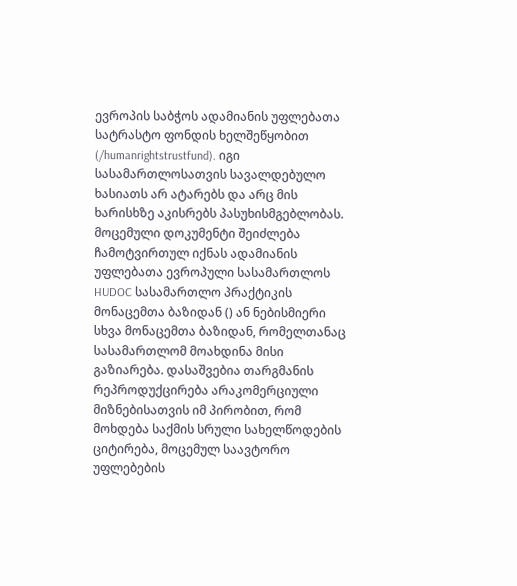ევროპის საბჭოს ადამიანის უფლებათა სატრასტო ფონდის ხელშეწყობით (/humanrightstrustfund). იგი სასამართლოსათვის სავალდებულო ხასიათს არ ატარებს და არც მის ხარისხზე აკისრებს პასუხისმგებლობას. მოცემული დოკუმენტი შეიძლება ჩამოტვირთულ იქნას ადამიანის უფლებათა ევროპული სასამართლოს HUDOC სასამართლო პრაქტიკის მონაცემთა ბაზიდან () ან ნებისმიერი სხვა მონაცემთა ბაზიდან, რომელთანაც სასამართლომ მოახდინა მისი გაზიარება. დასაშვებია თარგმანის რეპროდუქცირება არაკომერციული მიზნებისათვის იმ პირობით, რომ მოხდება საქმის სრული სახელწოდების ციტირება, მოცემულ საავტორო უფლებების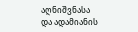აღნიშვნასა და ადამიანის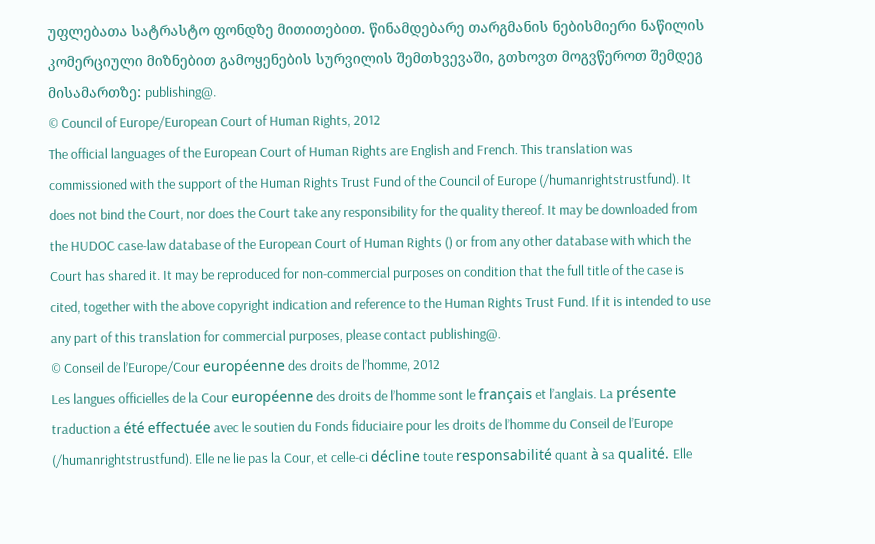უფლებათა სატრასტო ფონდზე მითითებით. წინამდებარე თარგმანის ნებისმიერი ნაწილის კომერციული მიზნებით გამოყენების სურვილის შემთხვევაში, გთხოვთ მოგვწეროთ შემდეგ მისამართზე: publishing@.
© Council of Europe/European Court of Human Rights, 2012
The official languages of the European Court of Human Rights are English and French. This translation was commissioned with the support of the Human Rights Trust Fund of the Council of Europe (/humanrightstrustfund). It does not bind the Court, nor does the Court take any responsibility for the quality thereof. It may be downloaded from the HUDOC case-law database of the European Court of Human Rights () or from any other database with which the Court has shared it. It may be reproduced for non-commercial purposes on condition that the full title of the case is cited, together with the above copyright indication and reference to the Human Rights Trust Fund. If it is intended to use any part of this translation for commercial purposes, please contact publishing@.
© Conseil de l’Europe/Cour européenne des droits de l’homme, 2012
Les langues officielles de la Cour européenne des droits de l’homme sont le français et l’anglais. La présente traduction a été effectuée avec le soutien du Fonds fiduciaire pour les droits de l’homme du Conseil de l’Europe (/humanrightstrustfund). Elle ne lie pas la Cour, et celle-ci décline toute responsabilité quant à sa qualité. Elle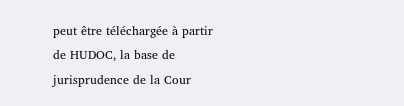peut être téléchargée à partir de HUDOC, la base de jurisprudence de la Cour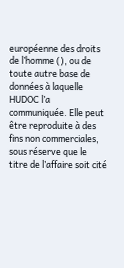européenne des droits de l’homme (), ou de toute autre base de données à laquelle HUDOC l’a communiquée. Elle peut être reproduite à des fins non commerciales, sous réserve que le titre de l’affaire soit cité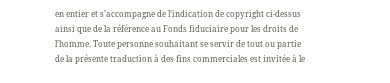en entier et s’accompagne de l’indication de copyright ci-dessus ainsi que de la référence au Fonds fiduciaire pour les droits de l’homme. Toute personne souhaitant se servir de tout ou partie de la présente traduction à des fins commerciales est invitée à le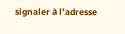signaler à l’adresse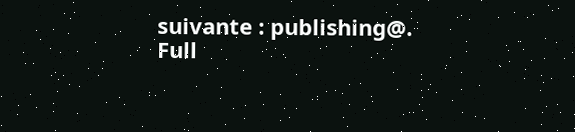suivante : publishing@.
Full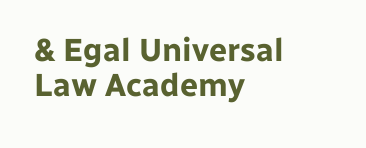& Egal Universal Law Academy